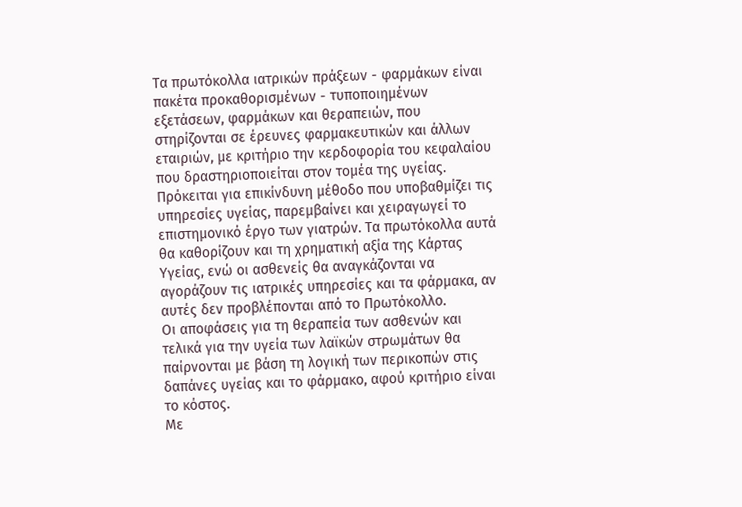Τα πρωτόκολλα ιατρικών πράξεων - φαρμάκων είναι πακέτα προκαθορισμένων - τυποποιημένων εξετάσεων, φαρμάκων και θεραπειών, που στηρίζονται σε έρευνες φαρμακευτικών και άλλων εταιριών, με κριτήριο την κερδοφορία του κεφαλαίου που δραστηριοποιείται στον τομέα της υγείας. Πρόκειται για επικίνδυνη μέθοδο που υποβαθμίζει τις υπηρεσίες υγείας, παρεμβαίνει και χειραγωγεί το επιστημονικό έργο των γιατρών. Τα πρωτόκολλα αυτά θα καθορίζουν και τη χρηματική αξία της Κάρτας Υγείας, ενώ οι ασθενείς θα αναγκάζονται να αγοράζουν τις ιατρικές υπηρεσίες και τα φάρμακα, αν αυτές δεν προβλέπονται από το Πρωτόκολλο.
Οι αποφάσεις για τη θεραπεία των ασθενών και τελικά για την υγεία των λαϊκών στρωμάτων θα παίρνονται με βάση τη λογική των περικοπών στις δαπάνες υγείας και το φάρμακο, αφού κριτήριο είναι το κόστος.
Με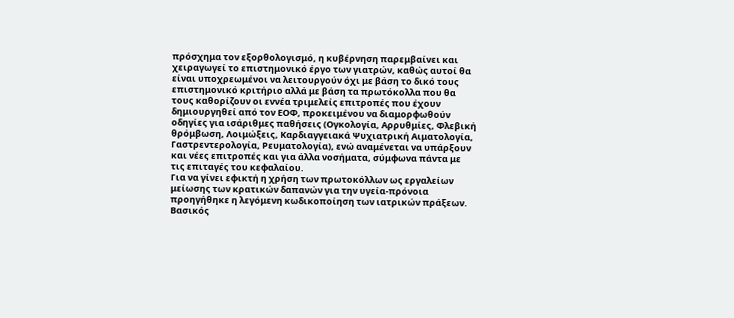πρόσχημα τον εξορθολογισμό, η κυβέρνηση παρεμβαίνει και χειραγωγεί το επιστημονικό έργο των γιατρών, καθώς αυτοί θα είναι υποχρεωμένοι να λειτουργούν όχι με βάση το δικό τους επιστημονικό κριτήριο αλλά με βάση τα πρωτόκολλα που θα τους καθορίζουν οι εννέα τριμελείς επιτροπές που έχουν δημιουργηθεί από τον ΕΟΦ, προκειμένου να διαμορφωθούν οδηγίες για ισάριθμες παθήσεις (Ογκολογία, Αρρυθμίες, Φλεβική θρόμβωση, Λοιμώξεις, Καρδιαγγειακά Ψυχιατρική Αιματολογία, Γαστρεντερολογία, Ρευματολογία), ενώ αναμένεται να υπάρξουν και νέες επιτροπές και για άλλα νοσήματα, σύμφωνα πάντα με τις επιταγές του κεφαλαίου.
Για να γίνει εφικτή η χρήση των πρωτοκόλλων ως εργαλείων μείωσης των κρατικών δαπανών για την υγεία-πρόνοια προηγήθηκε η λεγόμενη κωδικοποίηση των ιατρικών πράξεων. Βασικός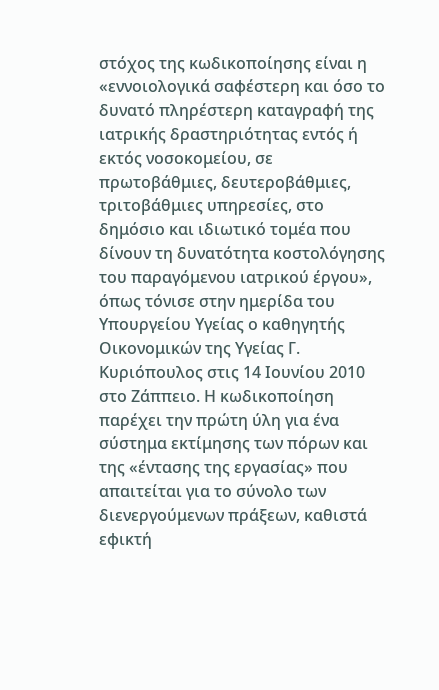στόχος της κωδικοποίησης είναι η «εννοιολογικά σαφέστερη και όσο το δυνατό πληρέστερη καταγραφή της ιατρικής δραστηριότητας εντός ή εκτός νοσοκομείου, σε πρωτοβάθμιες, δευτεροβάθμιες, τριτοβάθμιες υπηρεσίες, στο δημόσιο και ιδιωτικό τομέα που δίνουν τη δυνατότητα κοστολόγησης του παραγόμενου ιατρικού έργου», όπως τόνισε στην ημερίδα του Υπουργείου Υγείας ο καθηγητής Οικονομικών της Υγείας Γ. Κυριόπουλος στις 14 Ιουνίου 2010 στο Ζάππειο. Η κωδικοποίηση παρέχει την πρώτη ύλη για ένα σύστημα εκτίμησης των πόρων και της «έντασης της εργασίας» που απαιτείται για το σύνολο των διενεργούμενων πράξεων, καθιστά εφικτή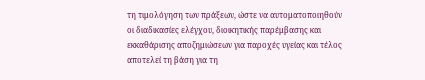τη τιμολόγηση των πράξεων, ώστε να αυτοματοποιηθούν οι διαδικασίες ελέγχου, διοικητικής παρέμβασης και εκκαθάρισης αποζημιώσεων για παροχές υγείας και τέλος αποτελεί τη βάση για τη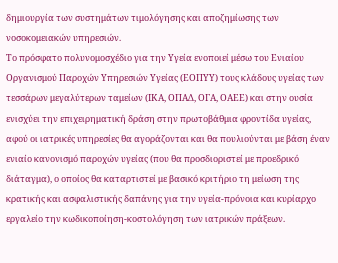δημιουργία των συστημάτων τιμολόγησης και αποζημίωσης των νοσοκομειακών υπηρεσιών.
Το πρόσφατο πολυνομοσχέδιο για την Υγεία ενοποιεί μέσω του Ενιαίου Οργανισμού Παροχών Υπηρεσιών Υγείας (ΕΟΠΥΥ) τους κλάδους υγείας των τεσσάρων μεγαλύτερων ταμείων (ΙΚΑ, ΟΠΑΔ, ΟΓΑ, ΟΑΕΕ) και στην ουσία ενισχύει την επιχειρηματική δράση στην πρωτοβάθμια φροντίδα υγείας, αφού οι ιατρικές υπηρεσίες θα αγοράζονται και θα πουλιούνται με βάση έναν ενιαίο κανονισμό παροχών υγείας (που θα προσδιοριστεί με προεδρικό διάταγμα), ο οποίος θα καταρτιστεί με βασικό κριτήριο τη μείωση της κρατικής και ασφαλιστικής δαπάνης για την υγεία-πρόνοια και κυρίαρχο εργαλείο την κωδικοποίηση-κοστολόγηση των ιατρικών πράξεων.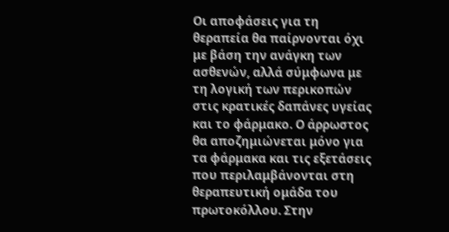Οι αποφάσεις για τη θεραπεία θα παίρνονται όχι με βάση την ανάγκη των ασθενών, αλλά σύμφωνα με τη λογική των περικοπών στις κρατικές δαπάνες υγείας και το φάρμακο. Ο άρρωστος θα αποζημιώνεται μόνο για τα φάρμακα και τις εξετάσεις που περιλαμβάνονται στη θεραπευτική ομάδα του πρωτοκόλλου. Στην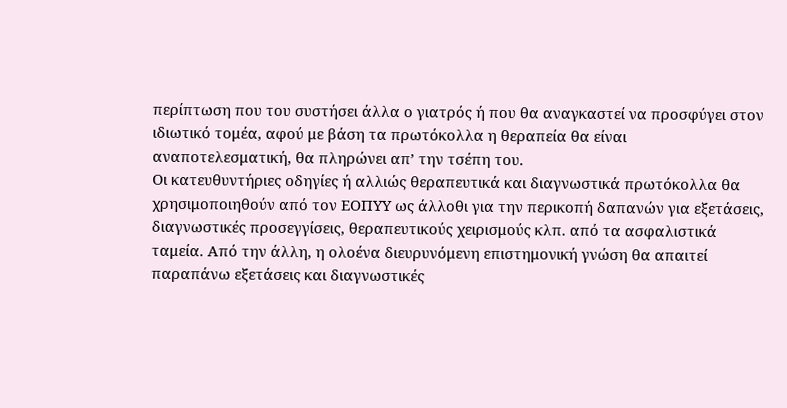περίπτωση που του συστήσει άλλα ο γιατρός ή που θα αναγκαστεί να προσφύγει στον ιδιωτικό τομέα, αφού με βάση τα πρωτόκολλα η θεραπεία θα είναι αναποτελεσματική, θα πληρώνει απ’ την τσέπη του.
Οι κατευθυντήριες οδηγίες ή αλλιώς θεραπευτικά και διαγνωστικά πρωτόκολλα θα χρησιμοποιηθούν από τον ΕΟΠΥΥ ως άλλοθι για την περικοπή δαπανών για εξετάσεις, διαγνωστικές προσεγγίσεις, θεραπευτικούς χειρισμούς κλπ. από τα ασφαλιστικά ταμεία. Από την άλλη, η ολοένα διευρυνόμενη επιστημονική γνώση θα απαιτεί παραπάνω εξετάσεις και διαγνωστικές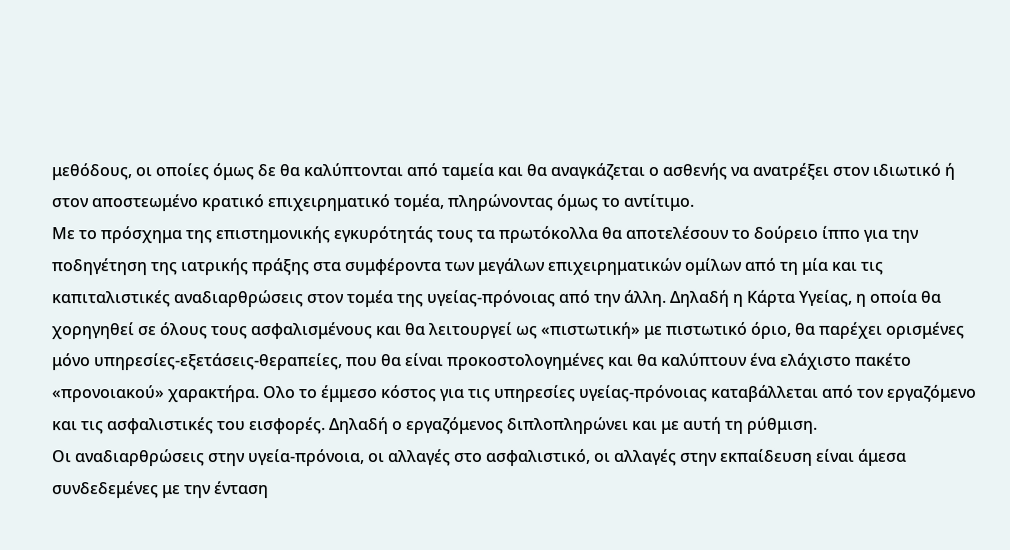μεθόδους, οι οποίες όμως δε θα καλύπτονται από ταμεία και θα αναγκάζεται ο ασθενής να ανατρέξει στον ιδιωτικό ή στον αποστεωμένο κρατικό επιχειρηματικό τομέα, πληρώνοντας όμως το αντίτιμο.
Με το πρόσχημα της επιστημονικής εγκυρότητάς τους τα πρωτόκολλα θα αποτελέσουν το δούρειο ίππο για την ποδηγέτηση της ιατρικής πράξης στα συμφέροντα των μεγάλων επιχειρηματικών ομίλων από τη μία και τις καπιταλιστικές αναδιαρθρώσεις στον τομέα της υγείας-πρόνοιας από την άλλη. Δηλαδή η Κάρτα Υγείας, η οποία θα χορηγηθεί σε όλους τους ασφαλισμένους και θα λειτουργεί ως «πιστωτική» με πιστωτικό όριο, θα παρέχει ορισμένες μόνο υπηρεσίες-εξετάσεις-θεραπείες, που θα είναι προκοστολογημένες και θα καλύπτουν ένα ελάχιστο πακέτο «προνοιακού» χαρακτήρα. Ολο το έμμεσο κόστος για τις υπηρεσίες υγείας-πρόνοιας καταβάλλεται από τον εργαζόμενο και τις ασφαλιστικές του εισφορές. Δηλαδή ο εργαζόμενος διπλοπληρώνει και με αυτή τη ρύθμιση.
Οι αναδιαρθρώσεις στην υγεία-πρόνοια, οι αλλαγές στο ασφαλιστικό, οι αλλαγές στην εκπαίδευση είναι άμεσα συνδεδεμένες με την ένταση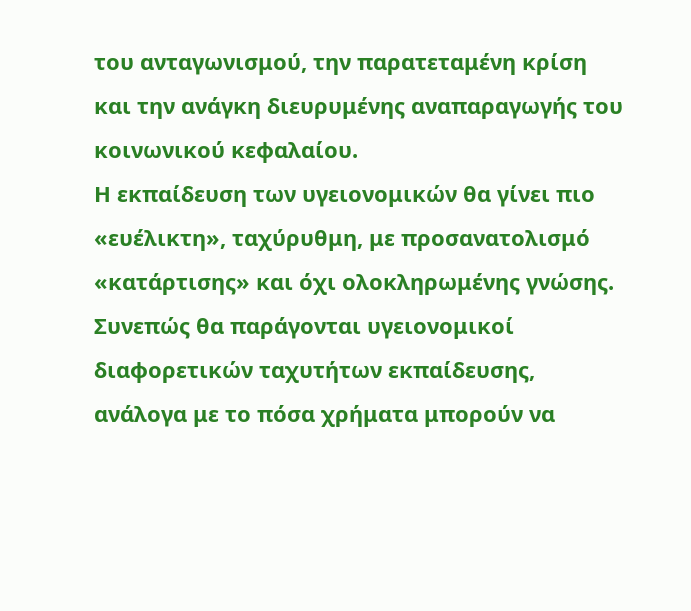του ανταγωνισμού, την παρατεταμένη κρίση και την ανάγκη διευρυμένης αναπαραγωγής του κοινωνικού κεφαλαίου.
Η εκπαίδευση των υγειονομικών θα γίνει πιο «ευέλικτη», ταχύρυθμη, με προσανατολισμό «κατάρτισης» και όχι ολοκληρωμένης γνώσης. Συνεπώς θα παράγονται υγειονομικοί διαφορετικών ταχυτήτων εκπαίδευσης, ανάλογα με το πόσα χρήματα μπορούν να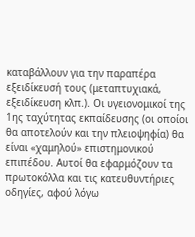καταβάλλουν για την παραπέρα εξειδίκευσή τους (μεταπτυχιακά, εξειδίκευση κλπ.). Οι υγειονομικοί της 1ης ταχύτητας εκπαίδευσης (οι οποίοι θα αποτελούν και την πλειοψηφία) θα είναι «χαμηλού» επιστημονικού επιπέδου. Αυτοί θα εφαρμόζουν τα πρωτοκόλλα και τις κατευθυντήριες οδηγίες, αφού λόγω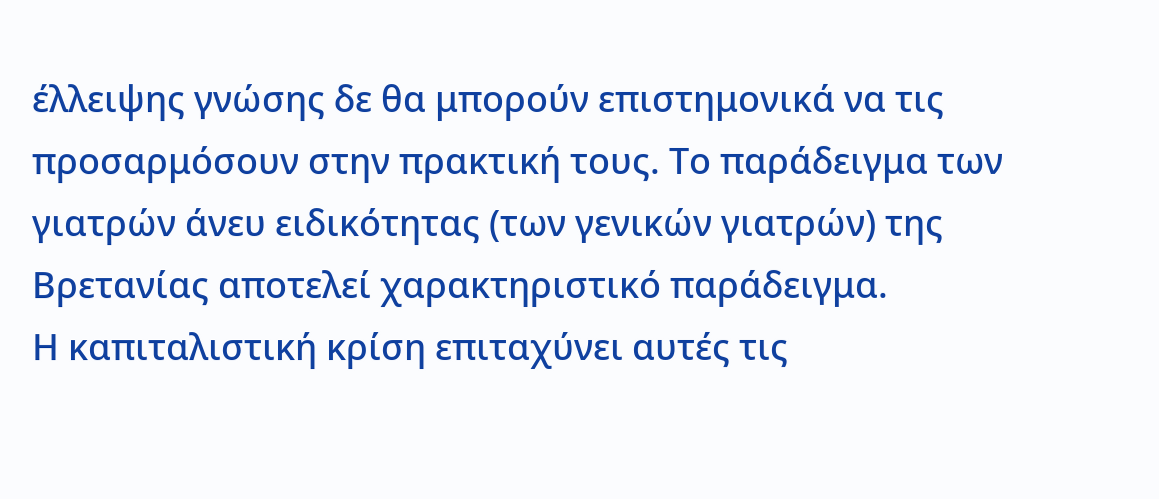έλλειψης γνώσης δε θα μπορούν επιστημονικά να τις προσαρμόσουν στην πρακτική τους. Το παράδειγμα των γιατρών άνευ ειδικότητας (των γενικών γιατρών) της Βρετανίας αποτελεί χαρακτηριστικό παράδειγμα.
Η καπιταλιστική κρίση επιταχύνει αυτές τις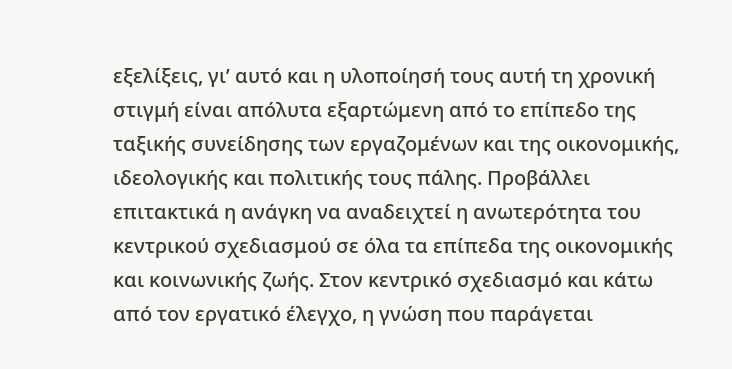εξελίξεις, γι’ αυτό και η υλοποίησή τους αυτή τη χρονική στιγμή είναι απόλυτα εξαρτώμενη από το επίπεδο της ταξικής συνείδησης των εργαζομένων και της οικονομικής, ιδεολογικής και πολιτικής τους πάλης. Προβάλλει επιτακτικά η ανάγκη να αναδειχτεί η ανωτερότητα του κεντρικού σχεδιασμού σε όλα τα επίπεδα της οικονομικής και κοινωνικής ζωής. Στον κεντρικό σχεδιασμό και κάτω από τον εργατικό έλεγχο, η γνώση που παράγεται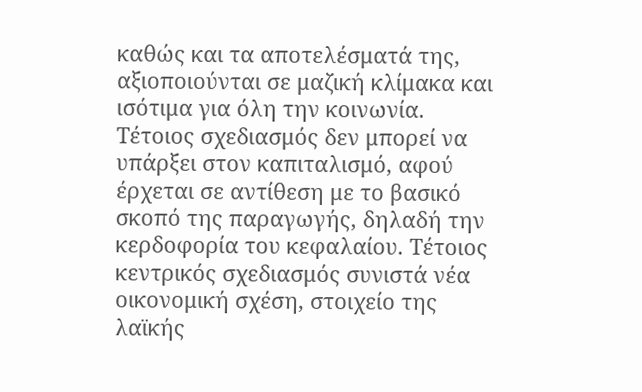καθώς και τα αποτελέσματά της, αξιοποιούνται σε μαζική κλίμακα και ισότιμα για όλη την κοινωνία. Τέτοιος σχεδιασμός δεν μπορεί να υπάρξει στον καπιταλισμό, αφού έρχεται σε αντίθεση με το βασικό σκοπό της παραγωγής, δηλαδή την κερδοφορία του κεφαλαίου. Τέτοιος κεντρικός σχεδιασμός συνιστά νέα οικονομική σχέση, στοιχείο της λαϊκής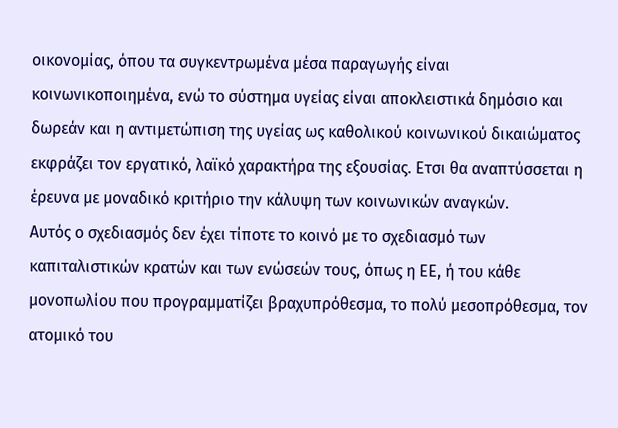οικονομίας, όπου τα συγκεντρωμένα μέσα παραγωγής είναι κοινωνικοποιημένα, ενώ το σύστημα υγείας είναι αποκλειστικά δημόσιο και δωρεάν και η αντιμετώπιση της υγείας ως καθολικού κοινωνικού δικαιώματος εκφράζει τον εργατικό, λαϊκό χαρακτήρα της εξουσίας. Ετσι θα αναπτύσσεται η έρευνα με μοναδικό κριτήριο την κάλυψη των κοινωνικών αναγκών.
Αυτός ο σχεδιασμός δεν έχει τίποτε το κοινό με το σχεδιασμό των καπιταλιστικών κρατών και των ενώσεών τους, όπως η ΕΕ, ή του κάθε μονοπωλίου που προγραμματίζει βραχυπρόθεσμα, το πολύ μεσοπρόθεσμα, τον ατομικό του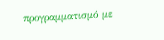προγραμματισμό με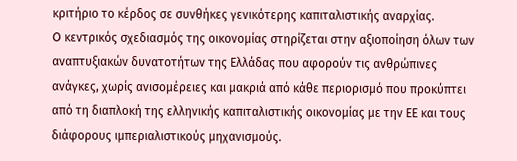κριτήριο το κέρδος σε συνθήκες γενικότερης καπιταλιστικής αναρχίας.
O κεντρικός σχεδιασμός της οικονομίας στηρίζεται στην αξιοποίηση όλων των αναπτυξιακών δυνατοτήτων της Ελλάδας που αφορούν τις ανθρώπινες ανάγκες, χωρίς ανισομέρειες και μακριά από κάθε περιορισμό που προκύπτει από τη διαπλοκή της ελληνικής καπιταλιστικής οικονομίας με την ΕΕ και τους διάφορους ιμπεριαλιστικούς μηχανισμούς.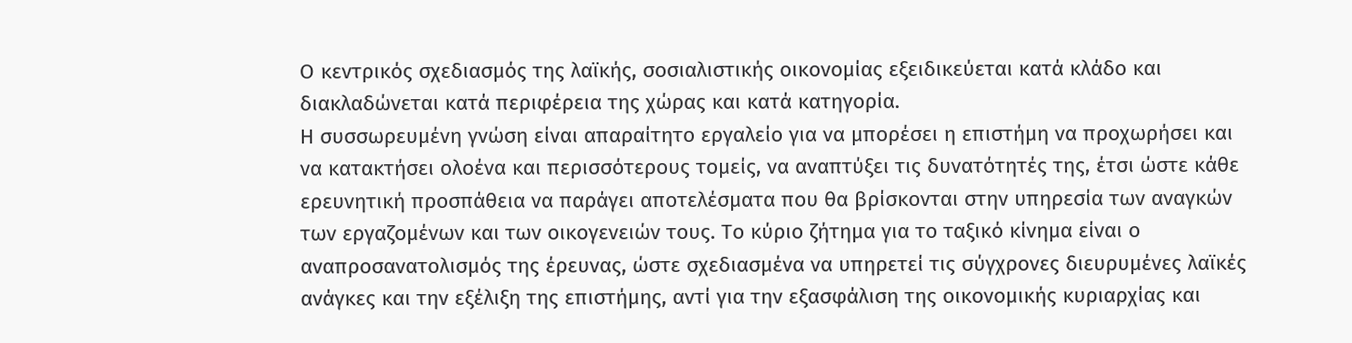Ο κεντρικός σχεδιασμός της λαϊκής, σοσιαλιστικής οικονομίας εξειδικεύεται κατά κλάδο και διακλαδώνεται κατά περιφέρεια της χώρας και κατά κατηγορία.
Η συσσωρευμένη γνώση είναι απαραίτητο εργαλείο για να μπορέσει η επιστήμη να προχωρήσει και να κατακτήσει ολοένα και περισσότερους τομείς, να αναπτύξει τις δυνατότητές της, έτσι ώστε κάθε ερευνητική προσπάθεια να παράγει αποτελέσματα που θα βρίσκονται στην υπηρεσία των αναγκών των εργαζομένων και των οικογενειών τους. Το κύριο ζήτημα για το ταξικό κίνημα είναι ο αναπροσανατολισμός της έρευνας, ώστε σχεδιασμένα να υπηρετεί τις σύγχρονες διευρυμένες λαϊκές ανάγκες και την εξέλιξη της επιστήμης, αντί για την εξασφάλιση της οικονομικής κυριαρχίας και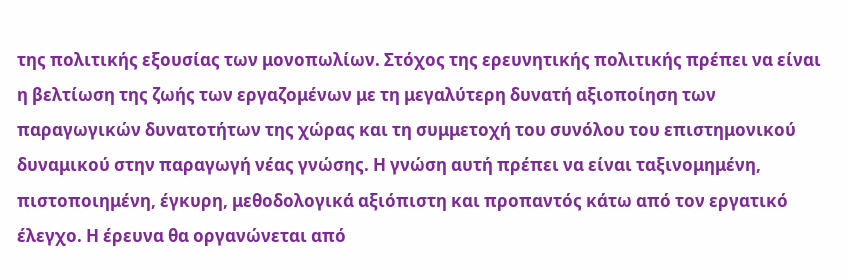της πολιτικής εξουσίας των μονοπωλίων. Στόχος της ερευνητικής πολιτικής πρέπει να είναι η βελτίωση της ζωής των εργαζομένων με τη μεγαλύτερη δυνατή αξιοποίηση των παραγωγικών δυνατοτήτων της χώρας και τη συμμετοχή του συνόλου του επιστημονικού δυναμικού στην παραγωγή νέας γνώσης. Η γνώση αυτή πρέπει να είναι ταξινομημένη, πιστοποιημένη, έγκυρη, μεθοδολογικά αξιόπιστη και προπαντός κάτω από τον εργατικό έλεγχο. Η έρευνα θα οργανώνεται από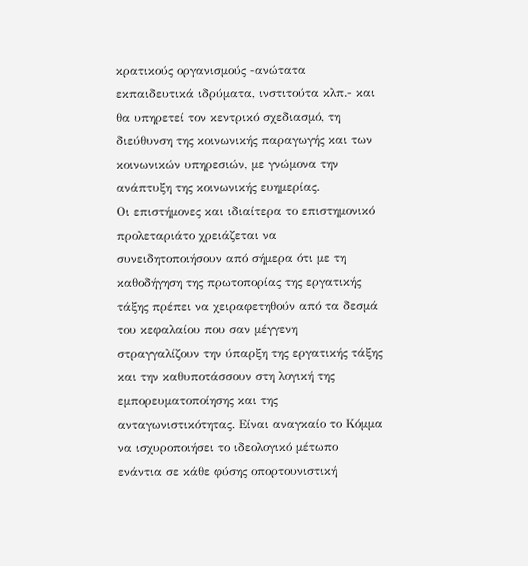κρατικούς οργανισμούς -ανώτατα εκπαιδευτικά ιδρύματα, ινστιτούτα κλπ.- και θα υπηρετεί τον κεντρικό σχεδιασμό, τη διεύθυνση της κοινωνικής παραγωγής και των κοινωνικών υπηρεσιών, με γνώμονα την ανάπτυξη της κοινωνικής ευημερίας.
Οι επιστήμονες και ιδιαίτερα το επιστημονικό προλεταριάτο χρειάζεται να συνειδητοποιήσουν από σήμερα ότι με τη καθοδήγηση της πρωτοπορίας της εργατικής τάξης πρέπει να χειραφετηθούν από τα δεσμά του κεφαλαίου που σαν μέγγενη στραγγαλίζουν την ύπαρξη της εργατικής τάξης και την καθυποτάσσουν στη λογική της εμπορευματοποίησης και της ανταγωνιστικότητας. Είναι αναγκαίο το Κόμμα να ισχυροποιήσει το ιδεολογικό μέτωπο ενάντια σε κάθε φύσης οπορτουνιστική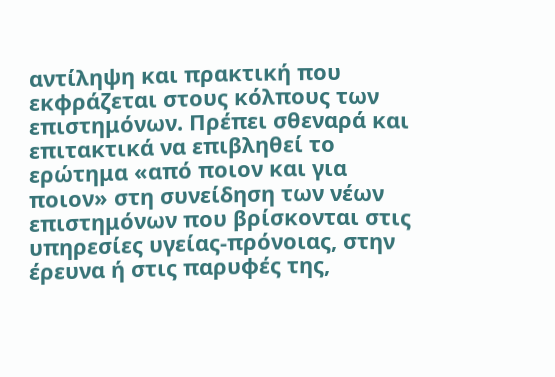αντίληψη και πρακτική που εκφράζεται στους κόλπους των επιστημόνων. Πρέπει σθεναρά και επιτακτικά να επιβληθεί το ερώτημα «από ποιον και για ποιον» στη συνείδηση των νέων επιστημόνων που βρίσκονται στις υπηρεσίες υγείας-πρόνοιας, στην έρευνα ή στις παρυφές της,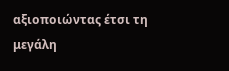αξιοποιώντας έτσι τη μεγάλη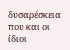δυσαρέσκεια που και οι ίδιοι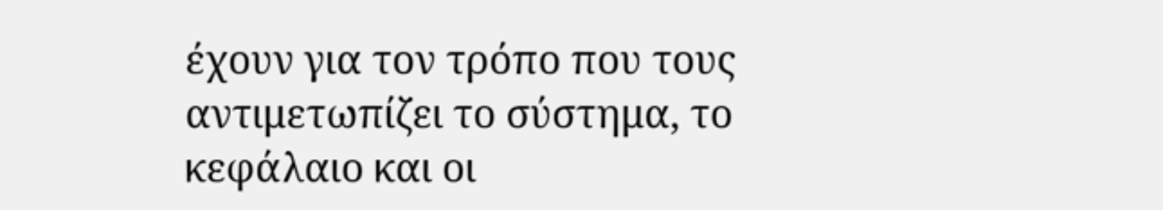έχουν για τον τρόπο που τους αντιμετωπίζει το σύστημα, το κεφάλαιο και οι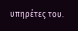υπηρέτες του.